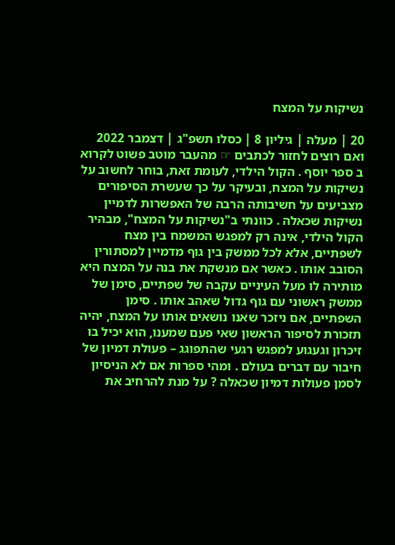נשיקות על המצח

20 | מעלה | גיליון 8 | כסלו תשפ"ג | דצמבר 2022 ואם רוצים לחזור לכתבים ☞ מהעבר מוטב פשוט לקרוא ב ספר יוסף . הקול הילדי, לעומת זאת, בוחר לחשוב על נשיקות על המצח, ובעיקר על כך שעשרת הסיפורים מצביעים על חשיבותה הרבה של האפשרות לדמיין נשיקות שכאלה . כוונתי ב"נשיקות על המצח", מבהיר הקול הילדי, אינה רק למפגש המשמח בין מצח לשפתיים, אלא לכל ממשק בין גוף מדמיין למסתורין הסובב אותו . כאשר אם מנשקת את בנה על המצח היא מותירה לו מעל העיניים עקבה של שפתיים, סימן של ממשק ראשוני עם גוף גדול שאהב אותו . סימן השפתיים, אם ניזכר שאנו נושאים אותו על המצח, יהיה תזכורת לסיפור הראשון שאי פעם שמענו, הוא יכיל בו זיכרון וגעגוע למפגש רגעי שהתפוגג – פעולת דמיון של חיבור עם דברים בעולם . ומהי ספרות אם לא הניסיון לסמן פעולות דמיון שכאלה ? על מנת להרחיב את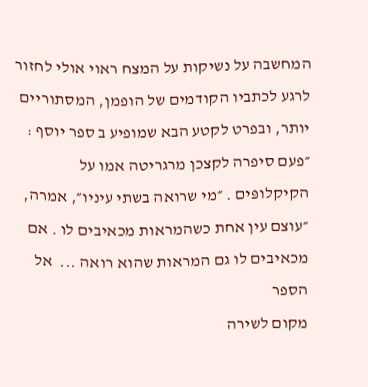המחשבה על נשיקות על המצח ראוי אולי לחזור לרגע לכתביו הקודמים של הופמן, המסתוריים יותר, ובפרט לקטע הבא שמופיע ב ספר יוסף : ״פעם סיפרה לקצכן מרגריטה אמו על הקיקלופּים . ״מי שרואה בשתי עיניו״, אמרה, ״עוצם עין אחת כשהמראות מכאיבים לו . אם מכאיבים לו גם המראות שהוא רואה ...  אל הספר
מקום לשירה